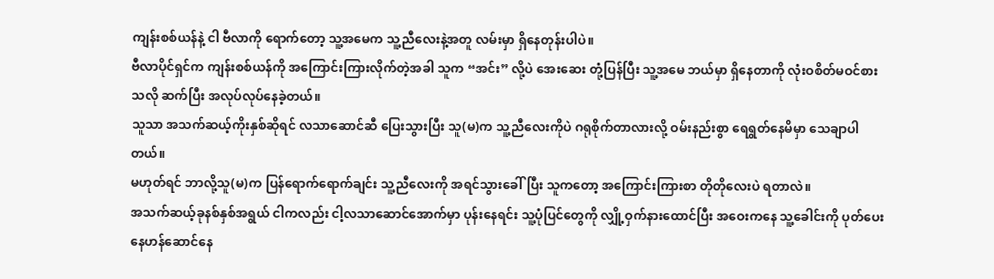ကျန်းစစ်ယန်နဲ့ ငါ ဗီလာကို ရောက်တော့ သူ့အမေက သူ့ညီလေးနဲ့အတူ လမ်းမှာ ရှိနေတုန်းပါပဲ။
ဗီလာပိုင်ရှင်က ကျန်းစစ်ယန်ကို အကြောင်းကြားလိုက်တဲ့အခါ သူက “အင်း” လို့ပဲ အေးဆေး တုံ့ပြန်ပြီး သူ့အမေ ဘယ်မှာ ရှိနေတာကို လုံးဝစိတ်မဝင်စားသလို ဆက်ပြီး အလုပ်လုပ်နေခဲ့တယ်။
သူသာ အသက်ဆယ့်ကိုးနှစ်ဆိုရင် လသာဆောင်ဆီ ပြေးသွားပြီး သူ(မ)က သူ့ညီလေးကိုပဲ ဂရုစိုက်တာလားလို့ ဝမ်းနည်းစွာ ရေရွတ်နေမိမှာ သေချာပါတယ်။
မဟုတ်ရင် ဘာလို့သူ(မ)က ပြန်ရောက်ရောက်ချင်း သူ့ညီလေးကို အရင်သွားခေါ်ပြီး သူကတော့ အကြောင်းကြားစာ တိုတိုလေးပဲ ရတာလဲ။
အသက်ဆယ့်ခုနစ်နှစ်အရွယ် ငါကလည်း ငါ့လသာဆောင်အောက်မှာ ပုန်းနေရင်း သူ့ပုံပြင်တွေကို လျှို့ဝှက်နားထောင်ပြီး အဝေးကနေ သူ့ခေါင်းကို ပုတ်ပေးနေဟန်ဆောင်နေ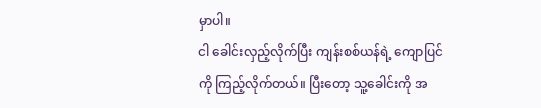မှာပါ။
ငါ ခေါင်းလှည့်လိုက်ပြီး ကျန်းစစ်ယန်ရဲ့ ကျောပြင်ကို ကြည့်လိုက်တယ်။ ပြီးတော့ သူ့ခေါင်းကို အ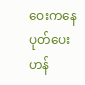ဝေးကနေ ပုတ်ပေးဟန်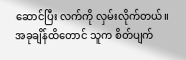ဆောင်ပြီး လက်ကို လှမ်းလိုက်တယ်။
အခုချိန်ထိတောင် သူက စိတ်ပျက်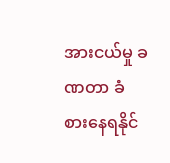အားငယ်မှု ခဏတာ ခံစားနေရနိုင်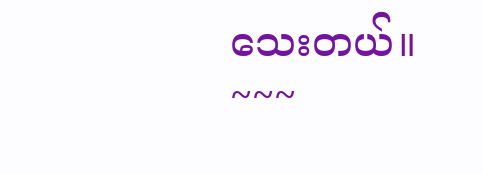သေးတယ်။
~~~